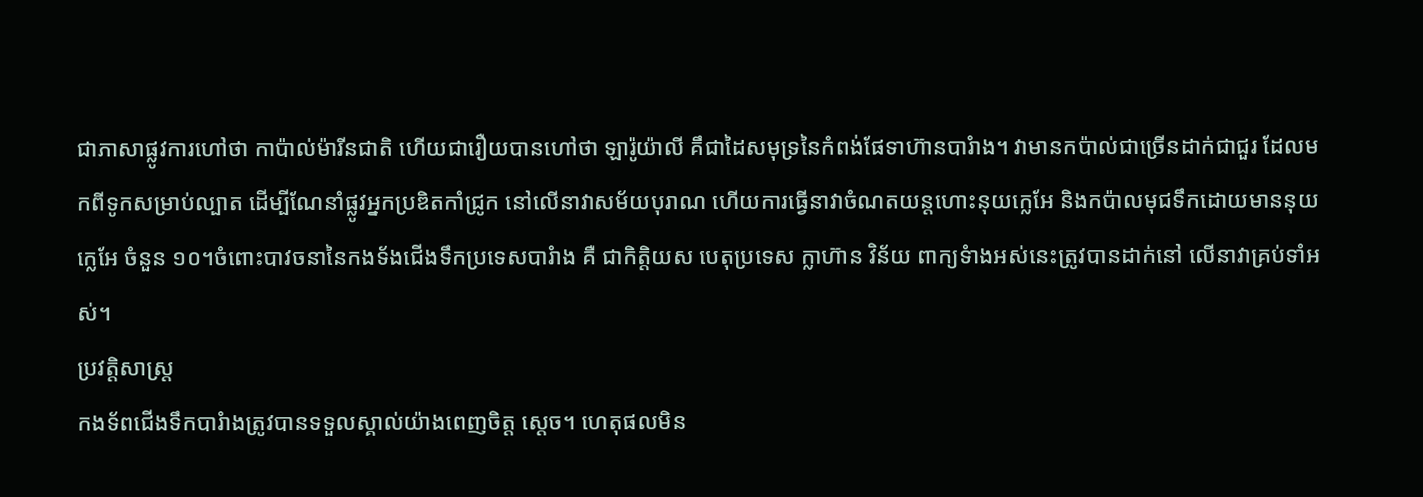ជាភាសាផ្លូវការហៅថា កាប៉ាល់ម៉ារីនជាតិ ហើយជារឿយបានហៅថា ឡារ៉ូយ៉ាលី គឹជាដៃសមុទ្រនៃកំពង់ផែទាហ៊ានបារំាង។ វាមានកប៉ាល់ជាច្រើនដាក់ជាជួរ ដែលមកពីទូកសម្រាប់ល្បាត ដើម្បីណែនាំផ្លូវអ្នកប្រឌិតកាំជ្រូក នៅលើនាវាសម័យបុរាណ ហើយការធ្វើនាវាចំណតយន្តហោះនុយក្លេអែ និងកប៉ាលមុជទឹកដោយមាននុយក្លេអែ ចំនួន ១០។ចំពោះបាវចនានៃកងទ័ងជើងទឹកប្រទេសបារំាង គឺ ជាកិត្តិយស បេតុប្រទេស ក្លាហ៊ាន វិន័យ ពាក្យទំាងអស់នេះត្រូវបានដាក់នៅ លើនាវាគ្រប់ទាំអស់។
ប្រវត្តិសាស្ត្រ
កងទ័ពជើងទឹកបារំាងត្រូវបានទទួលស្គាល់យ៉ាងពេញចិត្ត ស្តេច។ ហេតុផលមិន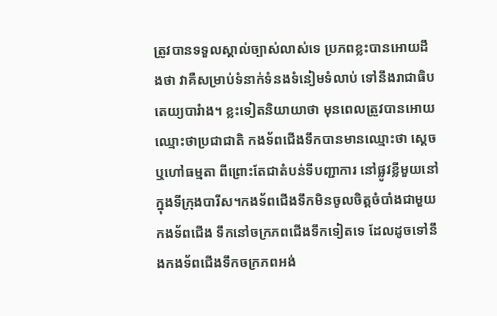ត្រូវបានទទួលស្គាល់ច្បាស់លាស់ទេ ប្រភពខ្លះបានអោយដឹងថា វាគឺសម្រាប់ទំនាក់ទំនងទំនៀមទំលាប់ ទៅនឹងរាជាធិបតេយ្យបារំាង។ ខ្លះទៀតនិយាយាថា មុនពេលត្រួវបានអោយឈ្មោះថាប្រជាជាតិ កងទ័ពជើងទឹកបានមានឈ្មោះថា ស្តេច ឬហៅធម្មតា ពីព្រោះតែជាតំបន់ទីបញ្ជាការ នៅផ្លូវខ្លីមួយនៅក្នុងទីក្រុងបារីស។កងទ័ពជើងទឹកមិនចូលចិត្តចំបាំងជាមួយកងទ័ពជើង ទឹកនៅចក្រភពជើងទឹកទៀតទេ ដែលដូចទៅនឹងកងទ័ពជើងទឹកចក្រភពអង់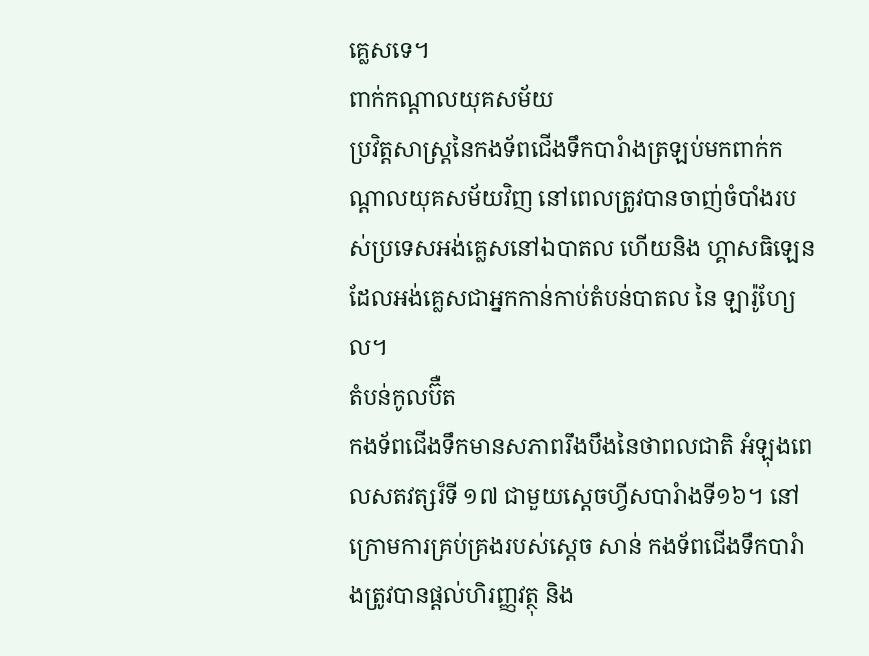គ្លេសទេ។
ពាក់កណ្តាលយុគសម័យ
ប្រវិត្តសាស្ត្រនៃកងទ័ពជើងទឹកបារំាងត្រឡប់មកពាក់កណ្តាលយុគសម័យវិញ នៅពេលត្រូវបានចាញ់ចំបាំងរបស់ប្រទេសអង់គ្លេសនៅឯបាតល ហើយនិង ហ្គាសធិឡេន ដែលអង់គ្លេសជាអ្នកកាន់កាប់តំបន់បាតល នៃ ឡារ៉ូហ្យែល។
តំបន់កូលប៊ឺត
កងទ័ពជើងទឹកមានសភាពរឹងបឹងនៃថាពលជាតិ អំឡុងពេលសតវត្សរ៏ទី ១៧ ជាមួយស្តេចហ្វីសបារំាងទី១៦។ នៅក្រោមការគ្រប់គ្រងរបស់ស្តេច សាន់ កងទ័ពជើងទឹកបារំាងត្រូវបានផ្តល់ហិរញ្ញវត្ថុ និង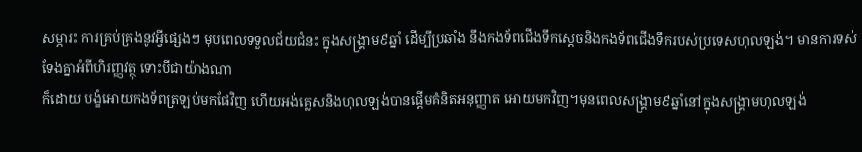សម្ភារះ ការគ្រប់គ្រងនូវអ្វីផ្សេងៗ មុបពេលទទួលជ័យជំនះ ក្នុងសង្រ្គាម៩ឆ្នាំ ដើម្បីប្រឆាំង នឹងកងទ័ពជើងទឹកស្តេចនិងកងទ័ពជើងទឹករបស់ប្រទេសហុលឡង់។ មានការទស់ទែងគ្នាអំពីហិរញ្ញវត្ថុ ទោះបីជាយ៉ាងណា
ក៏ដោយ បង្ខំអោយកងទ័ពត្រឡប់មកផែវិញ ហើយអង់គ្លេសនិងហុលឡង់បានផ្តើមគំនិតអនុញ្ញាត អោយមកវិញ។មុនពេលសង្រ្គាម៩ឆ្នាំនៅក្នុងសង្រ្គាមហុលឡង់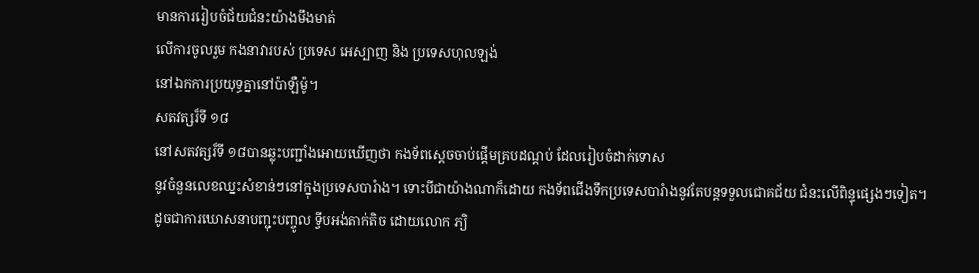មានការរៀបចំជ័យជំនះយ៉ាងមឹងមាត់
លើការចូលរួម កងនាវារបស់ ប្រទេស អេស្បាញ និង ប្រទេសហុលឡង់
នៅឯកការប្រយុទ្ធគ្នានៅប៉ាឡឺម៉ូ។
សតវត្សរ៏ទី ១៨
នៅសតវត្សរ៏ទី ១៨បានឆ្លុះបញ្ជាំងអោយឃើញថា កងទ័ពស្តេចចាប់ផ្តើមគ្របដណ្តប់ ដែលរៀបចំដាក់ទោស
នូវចំនួនលេខឈ្នះសំខាន់ៗនៅក្នុងប្រទេសបារំាង។ ទោះបីជាយ៉ាងណាក៏ដោយ កងទ័ពជើងទឹកប្រទេសបារំាងនូវតែបន្តទទួលជោគជ័យ ជំនះលើពិន្ទុផ្សេងៗទៀត។ដូចជាការឃោសនាបញ្ជុះបញ្ចូល ទ្វីបអង់តាក់តិច ដោយលោក ភ្យិ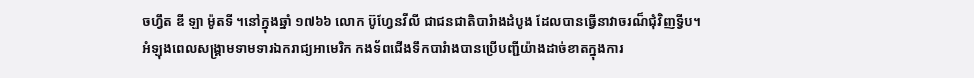ចហ្វឹត ឌី ឡា ម៉ូតទី ។នៅក្នុងឆ្នាំ ១៧៦៦ លោក ប៊ូហ្វែនវីលី ជាជនជាតិបារំាងដំបូង ដែលបានធ្វើនាវាចរណ៏ជុំវិញទ្វីប។
អំឡុងពេលសង្រ្គាមទាមទារឯករាជ្យអាមេរិក កងទ័ពជើងទឹកបារំាងបានប្រើបញ្ជីយ៉ាងដាច់ខាតក្នុងការ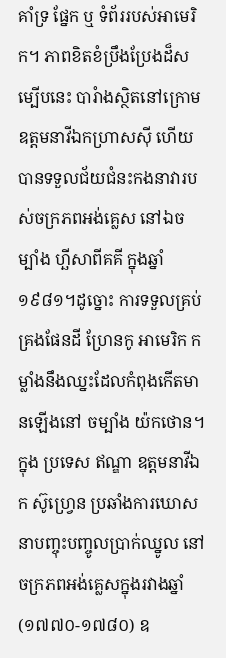គាំទ្រ ផ្នែក ឬ ទំព័ររបស់អាមេរិក។ ភាពខិតខំប្រឹងប្រែងដ៏សម្បើបនេះ បារំាងស្ថិតនៅក្រោម ឧត្តមនាវីឯកហ្រាសស៊ី ហើយបានទទួលជ័យជំនះកងនាវារបស់ចក្រភពអង់គ្លេស នៅឯចម្បាំង ហ្ឆីសាពីគគី ក្នុងឆ្នាំ ១៩៨១។ដូច្នោះ ការទទួលគ្រប់គ្រងផែនដី ហ្រែនកូ អាមេរិក កម្លាំងនឹងឈ្នះដែលកំពុងកើតមានឡើងនៅ ចម្បាំង យ៉កថោន។
ក្នុង ប្រទេស ឥណ្ឌា ឧត្តមនាវីឯក ស៊ូហ្វ្រេន ប្រឆាំងការឃោសនាបញ្ចុះបញ្ចូលប្រាក់ឈ្នូល នៅចក្រភពអង់គ្លេសក្នុងរវាងឆ្នាំ(១៧៧០-១៧៨០) ឧ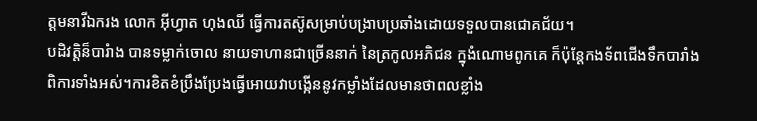ត្តមនាវីឯករង លោក អ៊ីហ្វាត ហុងឈី ធើ្វការតស៊ូសម្រាប់បង្រាបប្រឆាំងដោយទទួលបានជោគជ័យ។
បដិវត្តិន៏បារំាង បានទម្លាក់ចោល នាយទាហានជាច្រើននាក់ នៃត្រកូលអភិជន ក្នុងំណោមពូកគេ ក៏ប៉ុន្តែកងទ័ពជើងទឹកបារាំង
ពិការទាំងអស់។ការខិតខំប្រឹងប្រែងធ្វើអោយវាបង្កើននូវកម្លាំងដែលមានថាពលខ្លាំង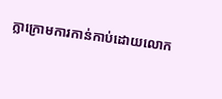ក្លាក្រោមការកាន់កាប់ដោយលោក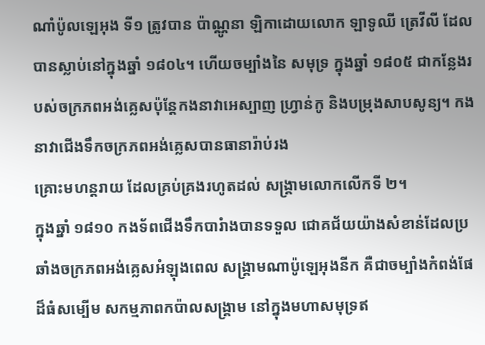ណាំប៉ូលឡេអុង ទី១ ត្រូវបាន ប៉ាណ្ណូនា ឡិកាដោយលោក ឡាទូឈី ត្រេវីលី ដែលបានស្លាប់នៅក្នុងឆ្នាំ ១៨០៤។ ហើយចម្បាំងនៃ សមុទ្រ ក្នុងឆ្នាំ ១៨០៥ ជាកន្លែងរបស់ចក្រភពអង់គ្លេសប៉ុន្តែកងនាវាអេស្បាញ ហ្រ្វាន់កូ និងបម្រុងសាបសូន្យ។ កងនាវាជើងទឹកចក្រភពអង់គ្លេសបានធានារ៉ាប់រង
គ្រោះមហន្តរាយ ដែលគ្រប់គ្រងរហូតដល់ សង្រ្គាមលោកលើកទី ២។
ក្នុងឆ្នាំ ១៨១០ កងទ័ពជើងទឹកបារំាងបានទទួល ជោគជ័យយ៉ាងសំខាន់ដែលប្រឆាំងចក្រភពអង់គ្លេសអំឡុងពេល សង្រ្គាមណាប៉ូឡេអុងនីក គឺជាចម្បាំងកំពង់ផែដ៏ធំសម្បើម សកម្មភាពកប៉ាលសង្រ្គាម នៅក្នុងមហាសមុទ្រឥ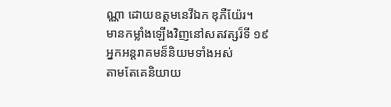ណ្ណា ដោយឧត្តមនេវីឯក ឌុភឺយ៉ែរ។
មានកម្លាំងឡើងវិញនៅសតវត្សរ៏ទី ១៩
អ្នកអន្តរាគមន៏និយមទាំងអស់
តាមតែគេនិយាយ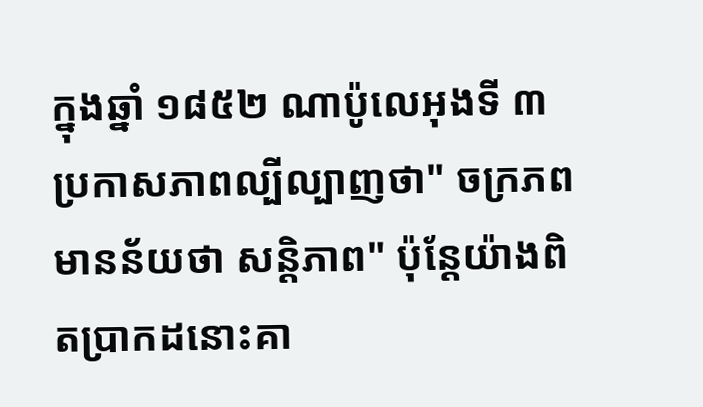ក្នុងឆ្នាំ ១៨៥២ ណាប៉ូលេអុងទី ៣ ប្រកាសភាពល្បីល្បាញថា" ចក្រភព មានន័យថា សន្តិភាព" ប៉ុន្តែយ៉ាងពិតប្រាកដនោះគា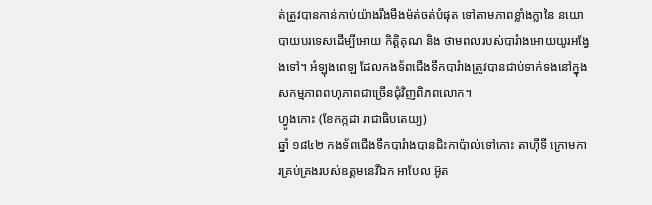ត់ត្រូវបានកាន់កាប់យ៉ាងរឹងមឹងម៉ត់ចត់បំផុត ទៅតាមភាពខ្លាំងក្លានៃ នយោបាយបរទេសដើម្បីអោយ កិត្តិគុណ និង ថាមពលរបស់បារំាងអោយយូរអង្វែងទៅ។ អំឡុងពេឡ ដែលកងទ័ពជើងទឹកបារំាងត្រូវបានជាប់ទាក់ទងនៅក្នុង សកម្មភាពពហុភាពជាច្រើនជុំវិញពិភពលោក។
ហ្វូងកោះ (ខែកក្កដា រាជាធិបតេយ្យ)
ឆ្នាំ ១៨៤២ កងទ័ពជើងទឹកបារំាងបានជិះកាប៉ាល់ទៅកោះ តាហ៊ីទី ក្រោមការគ្រប់គ្រងរបស់ឧត្តមនេវីឯក អាបែល អ៊ូត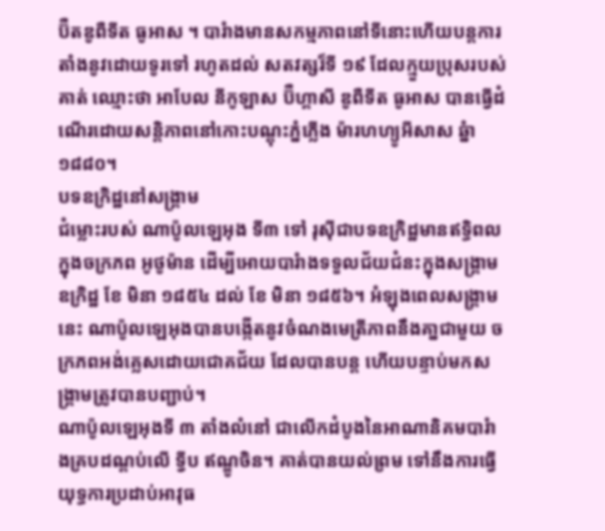ប៊ឺតឌូពឺទីត ធូអាស ។ បារំាងមានសកម្មភាពនៅទីនោះហើយបន្តការតាំងនូវដោយទូរទៅ រហូតដល់ សតវត្សរ៏ទី ១៩ ដែលក្មួយប្រុសរបស់គាត់ ឈ្មោះថា អាបែល នីកូឡាស ប៊ឺហ្គាសី ឌូពឺទីត ធូអាស បានធ្វើដំណើរដោយសន្តិភាពនៅកោះបណ្តុះភ្នំភ្លើង ម៉ារហហ្យូអីសាស ឆ្នំា ១៨៨០។
បទឧក្រិដ្ឋនៅសង្រ្គាម
ជំម្លោះរបស់ ណាប៉ូលឡេអុង ទី៣ ទៅ រុស៊ីជាបទឧក្រិដ្ឋមានឥទិ្ធពលក្នុងចក្រភព អូថូម៉ាន ដើម្បីអោយបារំាងទទួលជ័យជំនះក្នុងសង្រ្គាមឧក្រិដ្ឋ ខែ មិនា ១៨៥៤ ដល់ ខែ មិនា ១៨៥៦។ អំឡុងពេលសង្រ្គាម នេះ ណាប៉ូលឡេអុងបានបង្កើតនូវចំណងមេត្រីភាពនឹងគា្នជាមួយ ចក្រភពអង់គ្លេសដោយជោគជ័យ ដែលបានបន្ត ហើយបន្ទាប់មកសង្រ្គាមត្រូវបានបញ្ជាប់។
ណាប៉ូលឡេអុងទី ៣ តាំងលំនៅ ជាលើកដំបូងនៃអាណានិគមបារំាងគ្របដណ្តប់លើ ទី្វប ឥណ្ឌូចិន។ គាត់បានយល់ព្រម ទៅនឹងការធ្វើយុទ្ធការប្រដាប់អាវុធ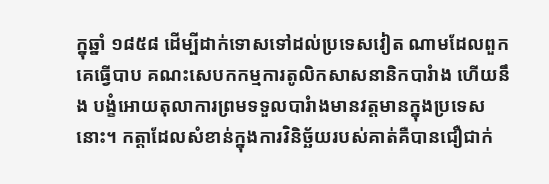ក្នុឆ្នាំ ១៨៥៨ ដើម្បីដាក់ទោសទៅដល់ប្រទេសវៀត ណាមដែលពួកគេធ្វើបាប គណះសេបកកម្មការតូលិកសាសនានិកបារំាង ហើយនឹង បង្ខំអោយតុលាការព្រមទទួលបារំាងមានវត្តមានក្នុងប្រទេសនោះ។ កត្តាដែលសំខាន់ក្នុងការវិនិច្ឆ័យរបស់គាត់គឺបានជឿជាក់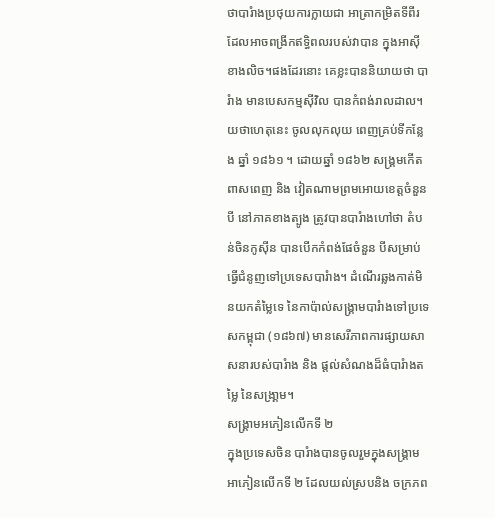ថាបារំាងប្រថុយការក្លាយជា អាត្រាកម្រិតទីពីរ ដែលអាចពង្រីកឥទិ្ធពលរបស់វាបាន ក្នុងអាស៊ីខាងលិច។ផងដែរនោះ គេខ្លះបាននិយាយថា បារំាង មានបេសកម្មស៊ីវិល បានកំពង់រាលដាល។ យថាហេតុនេះ ចូលលុកលុយ ពេញគ្រប់ទីកន្លែង ឆ្នាំ ១៨៦១ ។ ដោយឆ្នាំ ១៨៦២ សង្រ្គមកើតពាសពេញ និង វៀតណាមព្រមអោយខេត្តចំនួនបី នៅភាគខាងត្បូង ត្រូវបានបារំាងហៅថា តំបន់ចិនកូស៊ីន បានបើកកំពង់ផែចំនួន បីសម្រាប់ធ្វើជំនូញទៅប្រទេសបារំាង។ ដំណើរឆ្លងកាត់មិនយកតំម្លៃទេ នៃកាប៉ាល់សង្រ្គាមបារំាងទៅប្រទេសកម្ពុជា (១៨៦៧) មានសេរីភាពការផ្សាយសាសនារបស់បារំាង និង ផ្តល់សំណងដ៏ធំបារំាងតម្លៃ នៃសង្រា្គម។
សង្រ្គាមអភៀនលើកទី ២
ក្នុងប្រទេសចិន បារំាងបានចូលរួមក្នុងសង្រ្គាមអាភៀនលើកទី ២ ដែលយល់ស្របនិង ចក្រភព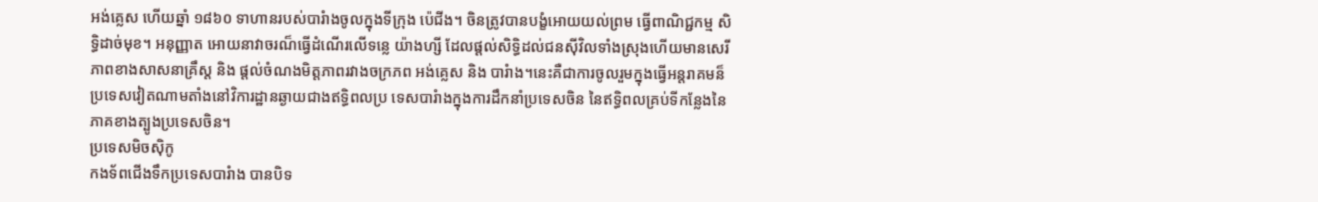អង់គ្លេស ហើយឆ្នាំ ១៨៦០ ទាហានរបស់បារំាងចូលក្នុងទីក្រុង ប៉េជីង។ ចិនត្រូវបានបង្ខំអោយយល់ព្រម ធ្វើពាណិជ្ជកម្ម សិទ្ធិដាច់មុខ។ អនុញ្ញាត អោយនាវាចរណ៏ធ្វើដំណើរលើទន្លេ យ៉ាងហ្សី ដែលផ្តល់សិទ្ធិដល់ជនស៊ីវិលទាំងស្រុងហើយមានសេរីភាពខាងសាសនាគ្រឹស្ត និង ផ្តល់ចំណងមិត្តភាពរវាងចក្រភព អង់គ្លេស និង បារំាង។នេះគឺជាការចូលរួមក្នុងធ្វើអន្តរាគមន៏ ប្រទេសវៀតណាមតាំងនៅវិការដ្ឋានឆ្ងាយជាងឥទិ្ធពលប្រ ទេសបារំាងក្នុងការដឹកនាំប្រទេសចិន នៃឥទ្ធិពលគ្រប់ទីកន្លែងនៃភាគខាងត្បូងប្រទេសចិន។
ប្រទេសមិចស៊ិកូ
កងទ័ពជើងទឹកប្រទេសបារំាង បានបិទ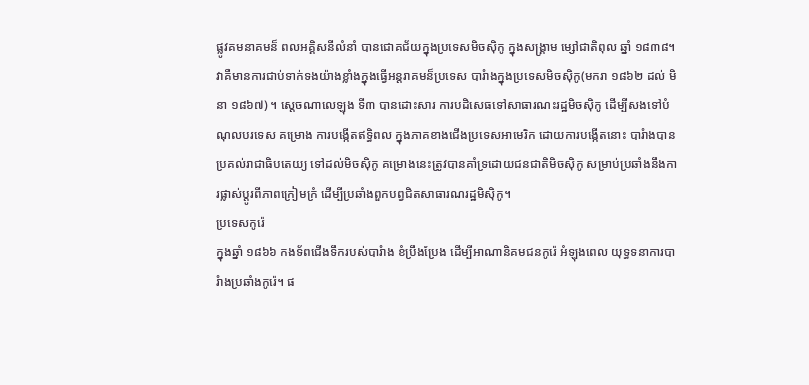ផ្លូវគមនាគមន៏ ពលអគ្គិសនីលំនាំ បានជោគជ័យក្នុងប្រទេសមិចស៊ិកូ ក្នុងសង្រ្គាម ម្សៅជាតិពុល ឆ្នាំ ១៨៣៨។វាគឺមានការជាប់ទាក់ទងយ៉ាងខ្លាំងក្នុងធ្វើអន្តរាគមន៏ប្រទេស បារំាងក្នុងប្រទេសមិចស៊ិកូ(មករា ១៨៦២ ដល់ មិនា ១៨៦៧) ។ ស្តេចណាលេឡុង ទី៣ បានដោះសារ ការបដិសេធទៅសាធារណះរដ្ឋមិចស៊ិកូ ដើម្បីសងទៅបំណុលបរទេស គម្រោង ការបង្កើតឥទិ្ធពល ក្នុងភាគខាងជើងប្រទេសអាមេរិក ដោយការបង្កើតនោះ បារំាងបានប្រគល់រាជាធិបតេយ្យ ទៅដល់មិចស៊ិកូ គម្រោងនេះត្រូវបានគាំទ្រដោយជនជាតិមិចស៊ិកូ សម្រាប់ប្រឆាំងនឹងការផ្លាស់ប្តូរពីភាពក្រៀមក្រំ ដើម្បីប្រឆាំងពួកបព្វជិតសាធារណរដ្ឋមិស៊ិកូ។
ប្រទេសកូរ៉េ
ក្នុងឆ្នាំ ១៨៦៦ កងទ័ពជើងទឹករបស់បារំាង ខំប្រឹងប្រែង ដើម្បីអាណានិគមជនកូរ៉េ អំឡុងពេល យុទ្ធទនាការបារំាងប្រឆាំងកូរ៉េ។ ផ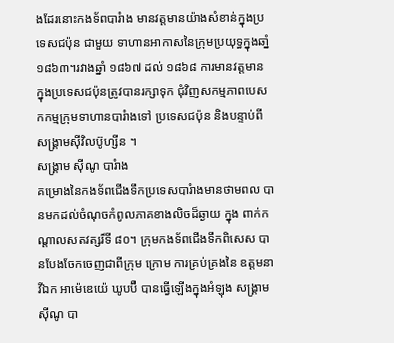ងដែរនោះកងទ័ពបារំាង មានវត្តមានយ៉ាងសំខាន់ក្នុងប្រទេសជប៉ុន ជាមួយ ទាហានអាកាសនៃក្រុមប្រយុទ្ធក្នុងឆាំ្ន ១៨៦៣។រវាងឆ្នាំ ១៨៦៧ ដល់ ១៨៦៨ ការមានវត្តមាន ក្នុងប្រទេសជប៉ុនត្រូវបានរក្សាទុក ជុំវិញសកម្មភាពបេសកកម្មក្រុមទាហានបារំាងទៅ ប្រទេសជប៉ុន និងបន្ទាប់ពី សង្រ្គាមស៊ីវិលប៊ូហ្សីន ។
សង្រ្គាម ស៊ីណូ បារំាង
គម្រោងនៃកងទ័ពជើងទឹកប្រទេសបារំាងមានថាមពល បានមកដល់ចំណុចកំពូលភាគខាងលិចដ៏ឆ្ងាយ ក្នុង ពាក់កណ្តាលសតវត្សរ៏ទី ៨០។ ក្រុមកងទ័ពជើងទឹកពិសេស បានបែងចែកចេញជាពីក្រុម ក្រោម ការគ្រប់គ្រងនៃ ឧត្តមនាវីឯក អាម៉េឌេយ៉េ ឃូបប៊ឺ បានធ្វើឡើងក្នុងអំឡុង សង្គ្រាម ស៊ីណូ បា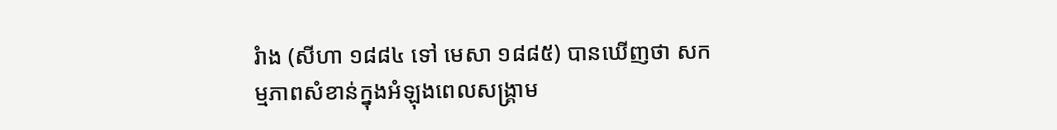រំាង (សីហា ១៨៨៤ ទៅ មេសា ១៨៨៥) បានឃើញថា សកម្មភាពសំខាន់ក្នុងអំឡុងពេលសង្គ្រាម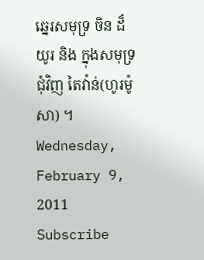ឆ្នេរសមុទ្រ ចិន ដ៏យូរ និង ក្នុងសមុទ្រជុំវិញ តៃវ៉ាន់(ហូរម៉ូសា) ។
Wednesday, February 9, 2011
Subscribe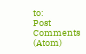to:
Post Comments (Atom)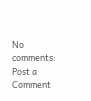No comments:
Post a Comment